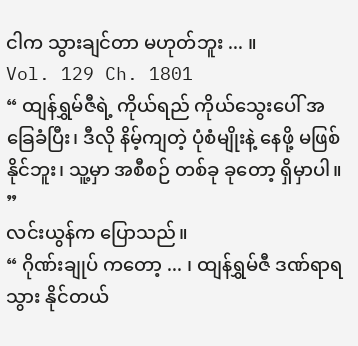ငါက သွားချင်တာ မဟုတ်ဘူး ... ။
Vol. 129 Ch. 1801
“ ထျန်ရွှမ်ဇီရဲ့ ကိုယ်ရည် ကိုယ်သွေးပေါ် အခြေခံပြီး၊ ဒီလို နိမ့်ကျတဲ့ ပုံစံမျိုးနဲ့ နေဖို့ မဖြစ် နိုင်ဘူး၊ သူ့မှာ အစီစဉ် တစ်ခု ခုတော့ ရှိမှာပါ။ ”
လင်းယွန်က ပြောသည်။
“ ဂိုဏ်းချုပ် ကတော့ ... ၊ ထျန်ရွှမ်ဇီ ဒဏ်ရာရသွား နိုင်တယ်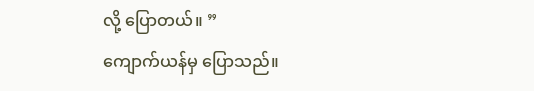လို့ ပြောတယ်။ ”
ကျောက်ယန်မှ ပြောသည်။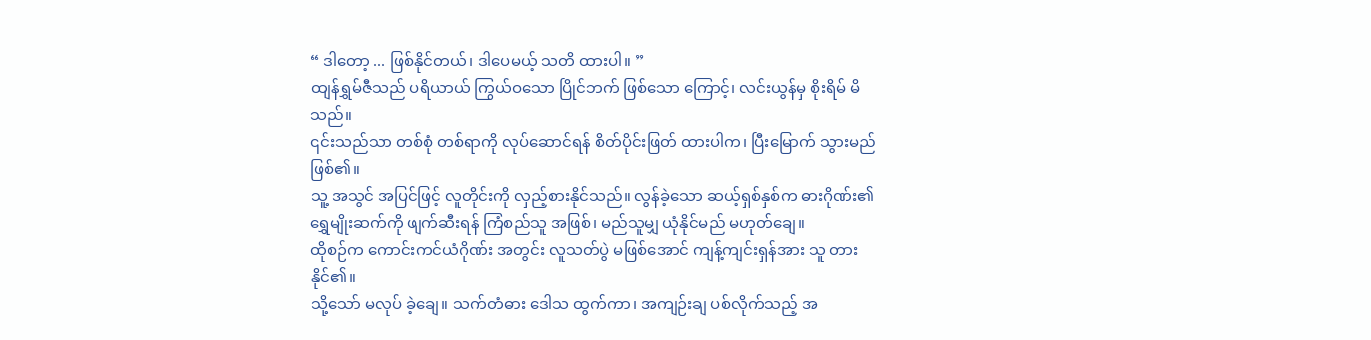“ ဒါတော့ ... ဖြစ်နိုင်တယ်၊ ဒါပေမယ့် သတိ ထားပါ။ ”
ထျန်ရွှမ်ဇီသည် ပရိယာယ် ကြွယ်ဝသော ပြိုင်ဘက် ဖြစ်သော ကြောင့်၊ လင်းယွန်မှ စိုးရိမ် မိသည်။
၎င်းသည်သာ တစ်စုံ တစ်ရာကို လုပ်ဆောင်ရန် စိတ်ပိုင်းဖြတ် ထားပါက၊ ပြီးမြောက် သွားမည် ဖြစ်၏။
သူ့ အသွင် အပြင်ဖြင့် လူတိုင်းကို လှည့်စားနိုင်သည်။ လွန်ခဲ့သော ဆယ့်ရှစ်နှစ်က ဓားဂိုဏ်း၏ ရွှေမျိုးဆက်ကို ဖျက်ဆီးရန် ကြံစည်သူ အဖြစ်၊ မည်သူမျှ ယုံနိုင်မည် မဟုတ်ချေ။
ထိုစဉ်က ကောင်းကင်ယံဂိုဏ်း အတွင်း လူသတ်ပွဲ မဖြစ်အောင် ကျန့်ကျင်းရှန်အား သူ တား နိုင်၏။
သို့သော် မလုပ် ခဲ့ချေ။ သက်တံဓား ဒေါသ ထွက်ကာ၊ အကျဉ်းချ ပစ်လိုက်သည့် အ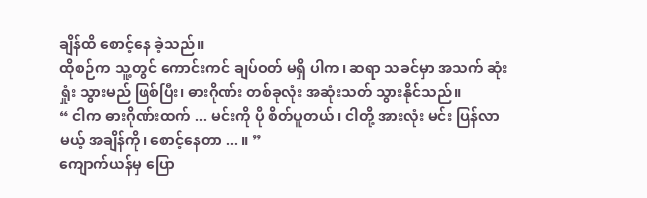ချိန်ထိ စောင့်နေ ခဲ့သည်။
ထိုစဉ်က သူ့တွင် ကောင်းကင် ချပ်ဝတ် မရှိ ပါက၊ ဆရာ သခင်မှာ အသက် ဆုံးရှုံး သွားမည် ဖြစ်ပြီး၊ ဓားဂိုဏ်း တစ်ခုလုံး အဆုံးသတ် သွားနိုင်သည်။
“ ငါက ဓားဂိုဏ်းထက် ... မင်းကို ပို စိတ်ပူတယ်၊ ငါတို့ အားလုံး မင်း ပြန်လာမယ့် အချိန်ကို၊ စောင့်နေတာ ... ။ ”
ကျောက်ယန်မှ ပြော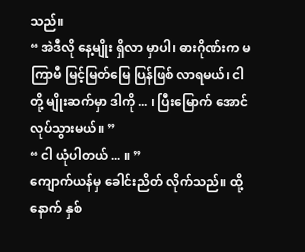သည်။
“ အဲဒီလို နေ့မျိုး ရှိလာ မှာပါ၊ ဓားဂိုဏ်းက မကြာမီ မြင့်မြတ်မြေ ပြန်ဖြစ် လာရမယ်၊ ငါတို့ မျိုးဆက်မှာ ဒါကို ... ၊ ပြီးမြောက် အောင် လုပ်သွားမယ်။ ”
“ ငါ ယုံပါတယ် ... ။ ”
ကျောက်ယန်မှ ခေါင်းညိတ် လိုက်သည်။ ထို့နောက် နှစ်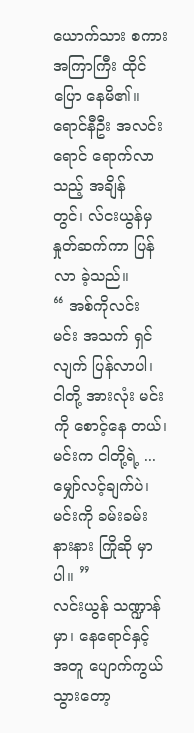ယောက်သား စကား အကြာကြီး ထိုင်ပြော နေမိ၏။
ရောင်နီဦး အလင်းရောင် ရောက်လာသည့် အချိန်တွင်၊ လ်ငးယွန်မှ နှုတ်ဆက်ကာ ပြန်လာ ခဲ့သည်။
“ အစ်ကိုလင်း မင်း အသက် ရှင်လျက် ပြန်လာပါ၊ ငါတို့ အားလုံး မင်းကို စောင့်နေ တယ်၊ မင်းက ငါတို့ရဲ့ ... မျှော်လင့်ချက်ပဲ၊ မင်းကို ခမ်းခမ်း နားနား ကြိုဆို မှာပါ။ ”
လင်းယွန် သဏ္ဍာန်မှာ၊ နေရောင်နှင့် အတူ ပျောက်ကွယ် သွားတော့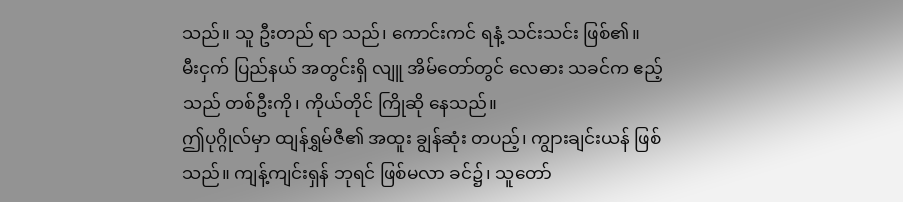သည်။ သူ ဦးတည် ရာ သည်၊ ကောင်းကင် ရနံ့ သင်းသင်း ဖြစ်၏။
မီးငှက် ပြည်နယ် အတွင်းရှိ လျူ အိမ်တော်တွင် လေဓား သခင်က ဧည့်သည် တစ်ဦးကို၊ ကိုယ်တိုင် ကြိုဆို နေသည်။
ဤပုဂ္ဂိုလ်မှာ ထျန်ရွှမ်ဇီ၏ အထူး ချွန်ဆုံး တပည့်၊ ကျွားချင်းယန် ဖြစ်သည်။ ကျန့်ကျင်းရှန် ဘုရင် ဖြစ်မလာ ခင်၌၊ သူတော်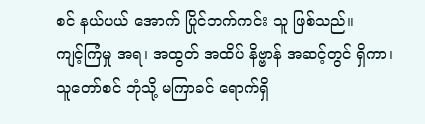စင် နယ်ပယ် အောက် ပြိုင်ဘက်ကင်း သူ ဖြစ်သည်။
ကျင့်ကြံမှု အရ၊ အထွတ် အထိပ် နိဗ္ဗာန် အဆင့်တွင် ရှိကာ၊ သူတော်စင် ဘုံသို့ မကြာခင် ရောက်ရှိ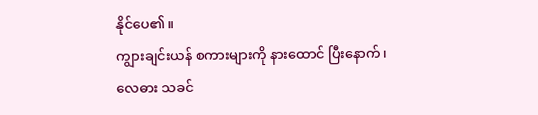နိုင်ပေ၏။
ကျွားချင်းယန် စကားများကို နားထောင် ပြီးနောက်၊ လေဓား သခင်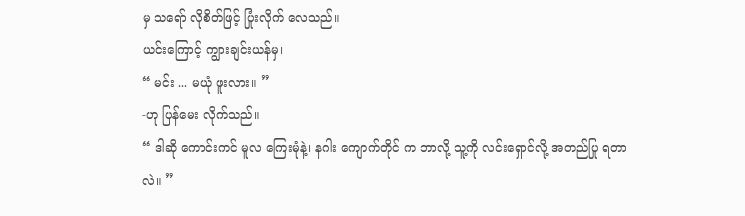မှ သရော် လိုစိတ်ဖြင့် ပြုံးလိုက် လေသည်။
ယင်းကြောင့် ကျွားချင်းယန်မှ၊
“ မင်း ... မယုံ ဖူးလား။ ”
-ဟု ပြန်မေး လိုက်သည်။
“ ဒါဆို ကောင်းကင် မူလ ကြေးမုံနဲ့၊ နဂါး ကျောက်တိုင် က ဘာလို့ သူ့ကို လင်းရှောင်လို့ အတည်ပြု ရတာလဲ။ ”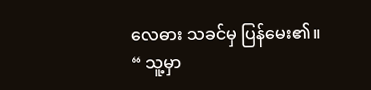လေဓား သခင်မှ ပြန်မေး၏။
“ သူ့မှာ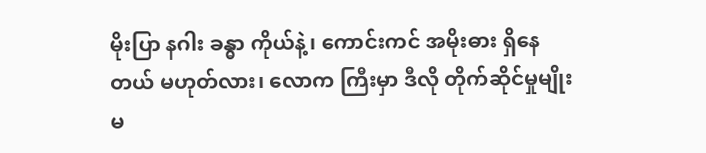မိုးပြာ နဂါး ခန္ဓာ ကိုယ်နဲ့၊ ကောင်းကင် အမိုးဓား ရှိနေတယ် မဟုတ်လား၊ လောက ကြီးမှာ ဒီလို တိုက်ဆိုင်မှုမျိုး မ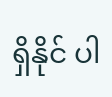ရှိနိုင် ပါ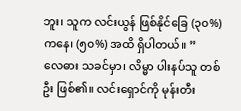ဘူး၊ သူက လင်းယွန် ဖြစ်နိုင်ခြေ (၃၀%) ကနေ၊ (၅၀%) အထိ ရှိပါတယ်။ ”
လေဓား သခင်မှာ၊ လိမ္မာ ပါးနပ်သူ တစ်ဦး ဖြစ်၏။ လင်းရှောင်ကို မုန်းတီး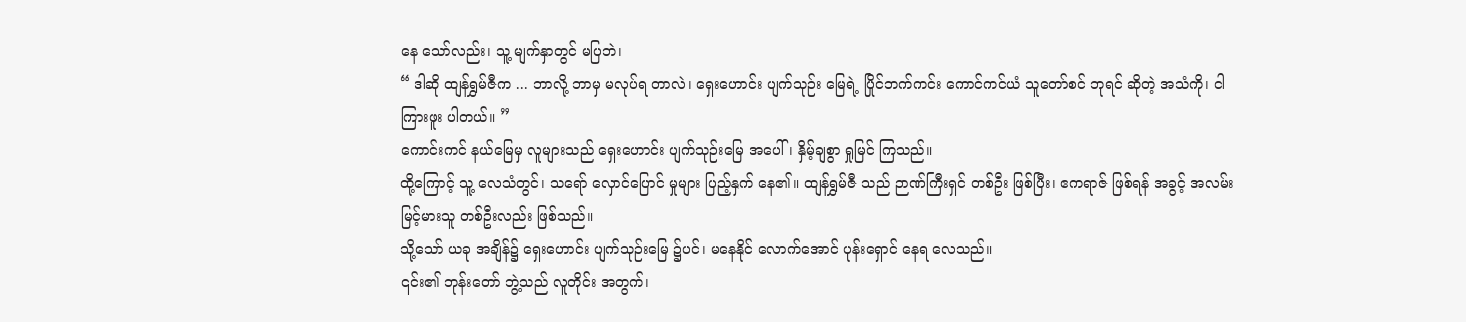နေ သော်လည်း၊ သူ့ မျက်နှာတွင် မပြဘဲ၊
“ ဒါဆို ထျန်ရွှမ်ဇီက ... ဘာလို့ ဘာမှ မလုပ်ရ တာလဲ၊ ရှေးဟောင်း ပျက်သုဉ်း မြေရဲ့ ပြိုင်ဘက်ကင်း ကောင်ကင်ယံ သူတော်စင် ဘုရင် ဆိုတဲ့ အသံကို၊ ငါ ကြားဖူး ပါတယ်။ ”
ကောင်းကင် နယ်မြေမှ လူများသည် ရှေးဟောင်း ပျက်သုဉ်းမြေ အပေါ်၊ နှိမ့်ချစွာ ရှုမြင် ကြသည်။
ထို့ကြောင့် သူ့ လေသံတွင်၊ သရော် လှောင်ပြောင် မှုများ ပြည့်နှက် နေ၏။ ထျန်ရွှမ်ဇီ သည် ဉာဏ်ကြီးရှင် တစ်ဦး ဖြစ်ပြီး၊ ဧကရာဇ် ဖြစ်ရန် အခွင့် အလမ်း မြင့်မားသူ တစ်ဦးလည်း ဖြစ်သည်။
သို့သော် ယခု အချိန်၌ ရှေးဟောင်း ပျက်သုဉ်းမြေ ၌ပင်၊ မနေနိုင် လောက်အောင် ပုန်းရှောင် နေရ လေသည်။
၎င်း၏ ဘုန်းတော် ဘွဲ့သည် လူတိုင်း အတွက်၊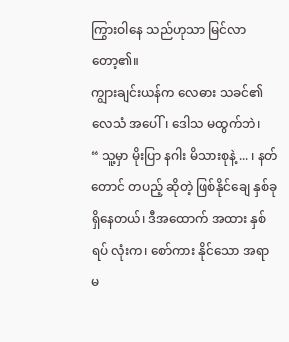ကြွားဝါနေ သည်ဟုသာ မြင်လာ တော့၏။
ကျွားချင်းယန်က လေဓား သခင်၏ လေသံ အပေါ်၊ ဒေါသ မထွက်ဘဲ၊
“ သူ့မှာ မိုးပြာ နဂါး မိသားစုနဲ့ ... ၊ နတ်တောင် တပည့် ဆိုတဲ့ ဖြစ်နိုင်ချေ နှစ်ခု ရှိနေတယ်၊ ဒီအထောက် အထား နှစ်ရပ် လုံးက၊ စော်ကား နိုင်သော အရာ မ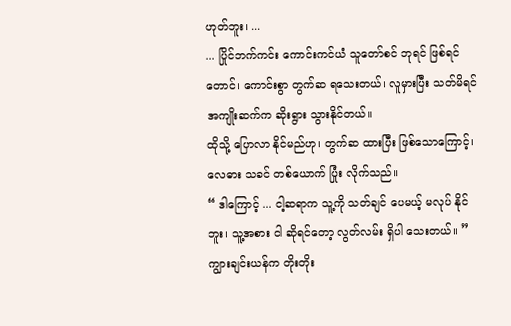ဟုတ်ဘူး၊ ...
... ပြိုင်ဘက်ကင်း ကောင်းကင်ယံ သူတော်စင် ဘုရင် ဖြစ်ရင်တောင်၊ ကောင်းစွာ တွက်ဆ ရသေးတယ်၊ လူမှားပြီး သတ်မိရင် အကျိုးဆက်က ဆိုးရွား သွားနိုင်တယ်။
ထိုသို့ ပြောလာ နိုင်မည်ဟု၊ တွက်ဆ ထားပြီး ဖြစ်သောကြောင့်၊ လေဓား သခင် တစ်ယောက် ပြုံး လိုက်သည်။
“ ဒါကြောင့် ... ငါ့ဆရာက သူ့ကို သတ်ချင် ပေမယ့် မလုပ် နိုင်ဘူး၊ သူ့အစား ငါ ဆိုရင်တော့ လွတ်လမ်း ရှိပါ သေးတယ်။ ”
ကျွားချင်းယန်က တိုးတိုး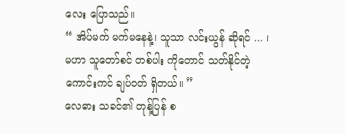လေး ပြောသည်။
“ အိပ်မက် မက်မနေနဲ့၊ သူသာ လင်းယွန် ဆိုရင် ... ၊ မဟာ သူတော်စင် တစ်ပါး ကိုတောင် သတ်နိုင်တဲ့ ကောင်းကင် ချပ်ဝတ် ရှိတယ်။ ”
လေဓား သခင်၏ တုန့်ပြန် စ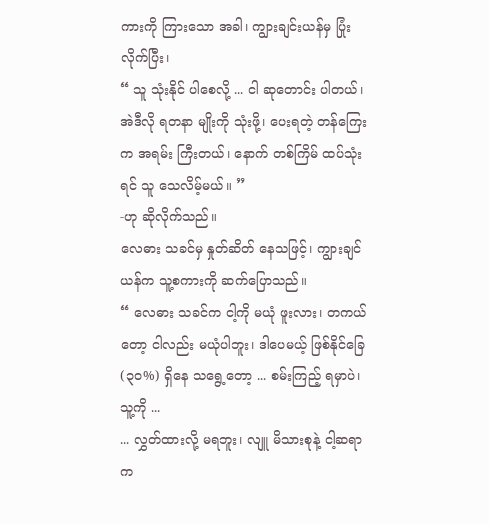ကားကို ကြားသော အခါ၊ ကျွားချင်းယန်မှ ပြုံးလိုက်ပြီး၊
“ သူ သုံးနိုင် ပါစေလို့ ... ငါ ဆုတောင်း ပါတယ်၊ အဲဒီလို ရတနာ မျိုးကို သုံးဖို့၊ ပေးရတဲ့ တန်ကြေးက အရမ်း ကြီးတယ်၊ နောက် တစ်ကြိမ် ထပ်သုံးရင် သူ သေလိမ့်မယ်။ ”
-ဟု ဆိုလိုက်သည်။
လေဓား သခင်မှ နှုတ်ဆိတ် နေသဖြင့်၊ ကျွားချင်ယန်က သူ့စကားကို ဆက်ပြောသည်။
“ လေဓား သခင်က ငါ့ကို မယုံ ဖူးလား၊ တကယ်တော့ ငါလည်း မယုံပါဘူး၊ ဒါပေမယ့် ဖြစ်နိုင်ခြေ (၃၀%) ရှိနေ သရွေ့တော့ ... စမ်းကြည့် ရမှာပဲ၊ သူ့ကို ...
... လွှတ်ထားလို့ မရဘူး၊ လျူ မိသားစုနဲ့ ငါ့ဆရာက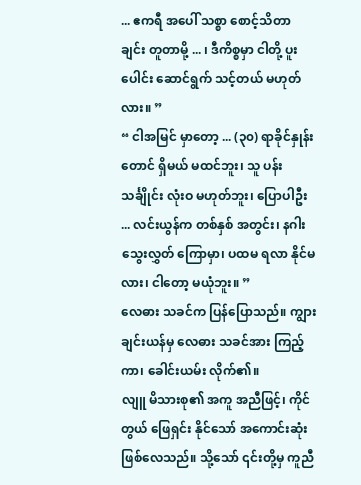... ဧကရီ အပေါ် သစ္စာ စောင့်သိတာ ချင်း တူတာမို့ ... ၊ ဒီကိစ္စမှာ ငါတို့ ပူးပေါင်း ဆောင်ရွက် သင့်တယ် မဟုတ်လား။ ”
“ ငါအမြင် မှာတော့ ... (၃၀) ရာခိုင်နှုန်း တောင် ရှိမယ် မထင်ဘူး၊ သူ ပန်းသင်္ချိုင်း လုံးဝ မဟုတ်ဘူး၊ ပြောပါဦး ... လင်းယွန်က တစ်နှစ် အတွင်း၊ နဂါး သွေးလွှတ် ကြောမှာ၊ ပထမ ရလာ နိုင်မလား၊ ငါတော့ မယုံဘူး။ ”
လေဓား သခင်က ပြန်ပြောသည်။ ကျွားချင်းယန်မှ လေဓား သခင်အား ကြည့်ကာ၊ ခေါင်းယမ်း လိုက်၏။
လျူ မိသားစု၏ အကူ အညီဖြင့်၊ ကိုင်တွယ် ဖြေရှင်း နိုင်သော် အကောင်းဆုံး ဖြစ်လေသည်။ သို့သော် ၎င်းတို့မှ ကူညီ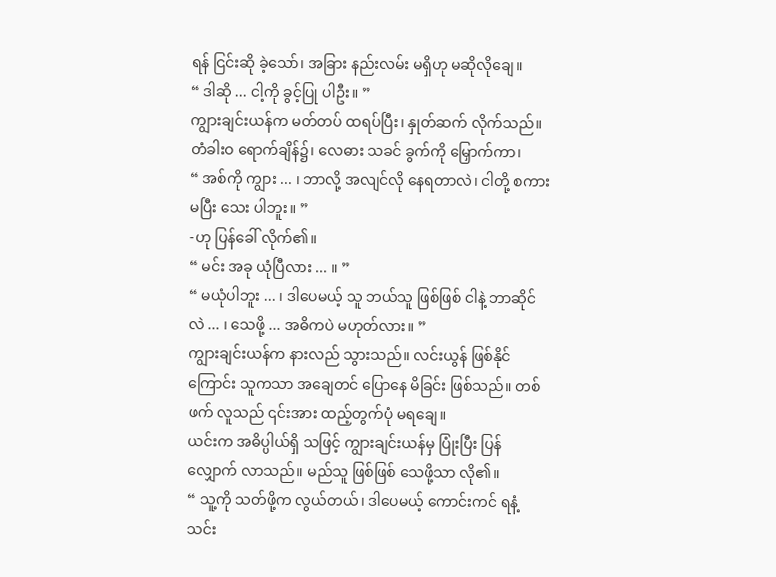ရန် ငြင်းဆို ခဲ့သော်၊ အခြား နည်းလမ်း မရှိဟု မဆိုလိုချေ။
“ ဒါဆို ... ငါ့ကို ခွင့်ပြု ပါဦး။ ”
ကျွားချင်းယန်က မတ်တပ် ထရပ်ပြီး၊ နှုတ်ဆက် လိုက်သည်။ တံခါးဝ ရောက်ချိန်၌၊ လေဓား သခင် ခွက်ကို မြှောက်ကာ၊
“ အစ်ကို ကျွား ... ၊ ဘာလို့ အလျင်လို နေရတာလဲ၊ ငါတို့ စကား မပြီး သေး ပါဘူး။ ”
-ဟု ပြန်ခေါ် လိုက်၏။
“ မင်း အခု ယုံပြီလား ... ။ ”
“ မယုံပါဘူး ... ၊ ဒါပေမယ့် သူ ဘယ်သူ ဖြစ်ဖြစ် ငါနဲ့ ဘာဆိုင်လဲ ... ၊ သေဖို့ ... အဓိကပဲ မဟုတ်လား။ ”
ကျွားချင်းယန်က နားလည် သွားသည်။ လင်းယွန် ဖြစ်နိုင်ကြောင်း သူကသာ အချေတင် ပြောနေ မိခြင်း ဖြစ်သည်။ တစ်ဖက် လူသည် ၎င်းအား ထည့်တွက်ပုံ မရချေ။
ယင်းက အဓိပ္ပါယ်ရှိ သဖြင့် ကျွားချင်းယန်မှ ပြုံးပြီး ပြန်လျှောက် လာသည်။ မည်သူ ဖြစ်ဖြစ် သေဖို့သာ လို၏။
“ သူ့ကို သတ်ဖို့က လွယ်တယ်၊ ဒါပေမယ့် ကောင်းကင် ရနံ့ သင်း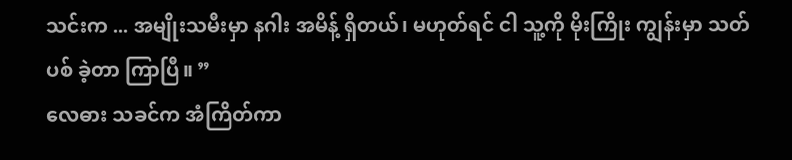သင်းက ... အမျိုးသမီးမှာ နဂါး အမိန့် ရှိတယ်၊ မဟုတ်ရင် ငါ သူ့ကို မိုးကြိုး ကျွန်းမှာ သတ်ပစ် ခဲ့တာ ကြာပြီ။ ”
လေဓား သခင်က အံကြိတ်ကာ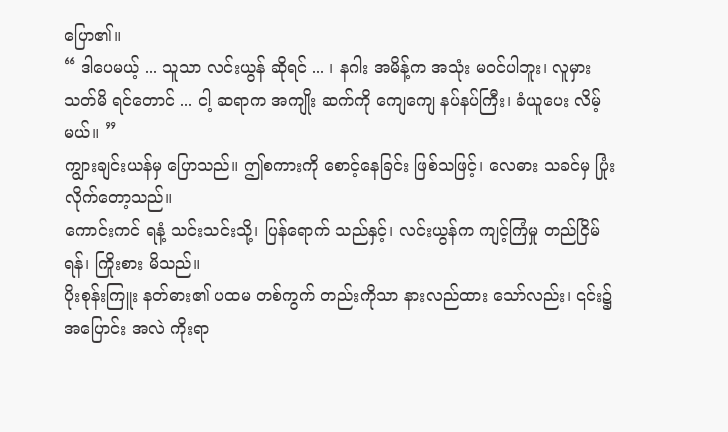ပြော၏။
“ ဒါပေမယ့် ... သူသာ လင်းယွန် ဆိုရင် ... ၊ နဂါး အမိန့်က အသုံး မဝင်ပါဘူး၊ လူမှား သတ်မိ ရင်တောင် ... ငါ့ ဆရာက အကျိုး ဆက်ကို ကျေကျေ နပ်နပ်ကြီး၊ ခံယူပေး လိမ့်မယ်။ ”
ကျွားချင်းယန်မှ ပြောသည်။ ဤစကားကို စောင့်နေခြင်း ဖြစ်သဖြင့်၊ လေဓား သခင်မှ ပြုံး လိုက်တော့သည်။
ကောင်းကင် ရနံ့ သင်းသင်းသို့၊ ပြန်ရောက် သည်နှင့်၊ လင်းယွန်က ကျင့်ကြံမှု တည်ငြိမ်ရန်၊ ကြိုးစား မိသည်။
ပိုးစုန်းကြူး နတ်ဓား၏ ပထမ တစ်ကွက် တည်းကိုသာ နားလည်ထား သော်လည်း၊ ၎င်း၌ အပြောင်း အလဲ ကိုးရာ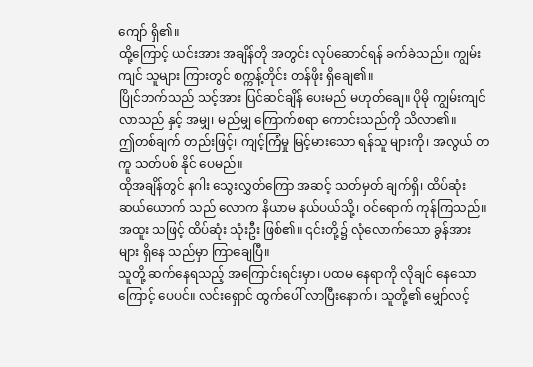ကျော် ရှိ၏။
ထို့ကြောင့် ယင်းအား အချိန်တို အတွင်း လုပ်ဆောင်ရန် ခက်ခဲသည်။ ကျွမ်းကျင် သူများ ကြားတွင် စက္ကန့်တိုင်း တန်ဖိုး ရှိချေ၏။
ပြိုင်ဘက်သည် သင့်အား ပြင်ဆင်ချိန် ပေးမည် မဟုတ်ချေ။ ပိုမို ကျွမ်းကျင် လာသည် နှင့် အမျှ၊ မည်မျှ ကြောက်စရာ ကောင်းသည်ကို သိလာ၏။
ဤတစ်ချက် တည်းဖြင့်၊ ကျင့်ကြံမှု မြင့်မားသော ရန်သူ များကို၊ အလွယ် တကူ သတ်ပစ် နိုင် ပေမည်။
ထိုအချိန်တွင် နဂါး သွေးလွှတ်ကြော အဆင့် သတ်မှတ် ချက်ရှိ၊ ထိပ်ဆုံး ဆယ်ယောက် သည် လောက နိယာမ နယ်ပယ်သို့၊ ဝင်ရောက် ကုန်ကြသည်။
အထူး သဖြင့် ထိပ်ဆုံး သုံးဦး ဖြစ်၏။ ၎င်းတို့၌ လုံလောက်သော ခွန်အားများ ရှိနေ သည်မှာ ကြာချေပြီ။
သူတို့ ဆက်နေရသည့် အကြောင်းရင်းမှာ၊ ပထမ နေရာကို လိုချင် နေသောကြောင့် ပေပင်။ လင်းရှောင် ထွက်ပေါ် လာပြီးနောက်၊ သူတို့၏ မျှော်လင့်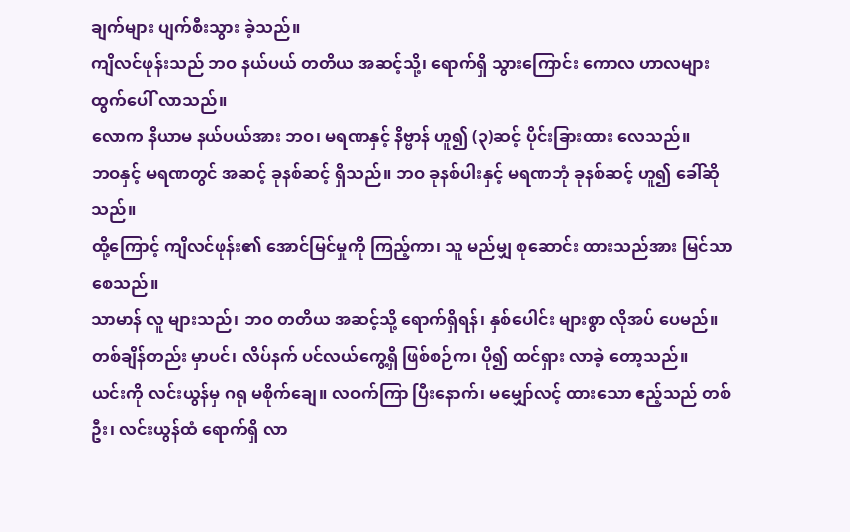ချက်များ ပျက်စီးသွား ခဲ့သည်။
ကျိလင်ဖုန်းသည် ဘဝ နယ်ပယ် တတိယ အဆင့်သို့၊ ရောက်ရှိ သွားကြောင်း ကောလ ဟာလများ ထွက်ပေါ် လာသည်။
လောက နိယာမ နယ်ပယ်အား ဘဝ၊ မရဏနှင့် နိဗ္ဗာန် ဟူ၍ (၃)ဆင့် ပိုင်းခြားထား လေသည်။
ဘဝနှင့် မရဏတွင် အဆင့် ခုနစ်ဆင့် ရှိသည်။ ဘဝ ခုနစ်ပါးနှင့် မရဏဘုံ ခုနစ်ဆင့် ဟူ၍ ခေါ်ဆိုသည်။
ထို့ကြောင့် ကျိလင်ဖုန်း၏ အောင်မြင်မှုကို ကြည့်ကာ၊ သူ မည်မျှ စုဆောင်း ထားသည်အား မြင်သာ စေသည်။
သာမာန် လူ များသည်၊ ဘဝ တတိယ အဆင့်သို့ ရောက်ရှိရန်၊ နှစ်ပေါင်း များစွာ လိုအပ် ပေမည်။
တစ်ချိန်တည်း မှာပင်၊ လိပ်နက် ပင်လယ်ကွေ့ရှိ ဖြစ်စဉ်က၊ ပို၍ ထင်ရှား လာခဲ့ တော့သည်။
ယင်းကို လင်းယွန်မှ ဂရု မစိုက်ချေ။ လဝက်ကြာ ပြီးနောက်၊ မမျှော်လင့် ထားသော ဧည့်သည် တစ်ဦး၊ လင်းယွန်ထံ ရောက်ရှိ လာ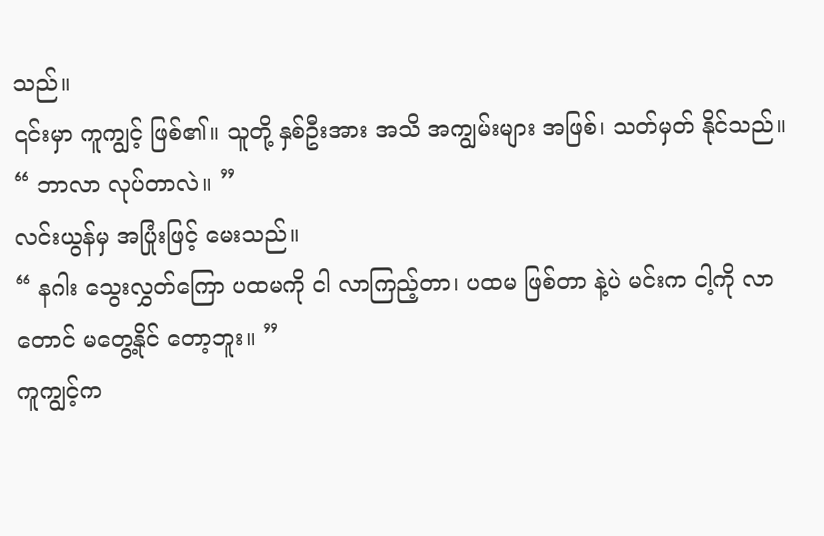သည်။
၎င်းမှာ ကူကျွင့် ဖြစ်၏။ သူတို့ နှစ်ဦးအား အသိ အကျွမ်းများ အဖြစ်၊ သတ်မှတ် နိုင်သည်။
“ ဘာလာ လုပ်တာလဲ။ ”
လင်းယွန်မှ အပြုံးဖြင့် မေးသည်။
“ နဂါး သွေးလွှတ်ကြော ပထမကို ငါ လာကြည့်တာ၊ ပထမ ဖြစ်တာ နဲ့ပဲ မင်းက ငါ့ကို လာတောင် မတွေ့နိုင် တော့ဘူး။ ”
ကူကျွင့်က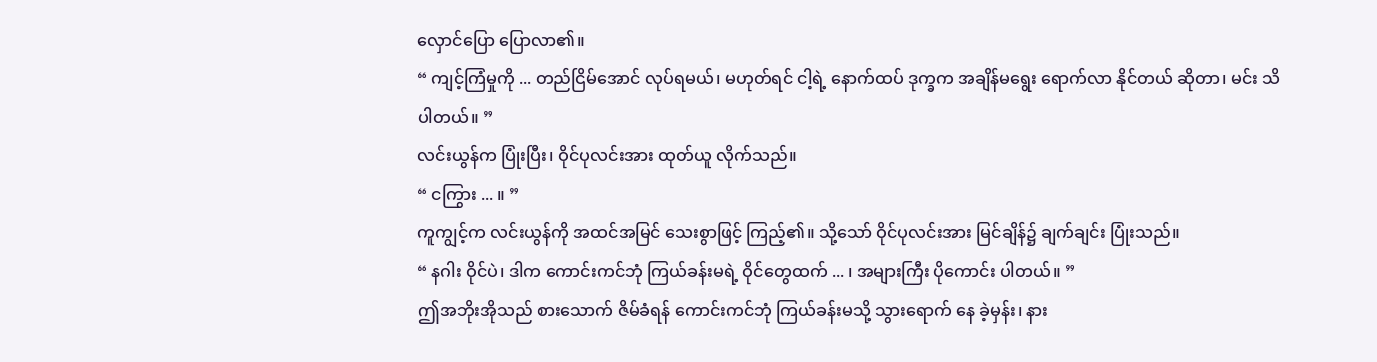လှောင်ပြော ပြောလာ၏။
“ ကျင့်ကြံမှုကို ... တည်ငြိမ်အောင် လုပ်ရမယ်၊ မဟုတ်ရင် ငါ့ရဲ့ နောက်ထပ် ဒုက္ခက အချိန်မရွေး ရောက်လာ နိုင်တယ် ဆိုတာ၊ မင်း သိပါတယ်။ ”
လင်းယွန်က ပြုံးပြီး၊ ဝိုင်ပုလင်းအား ထုတ်ယူ လိုက်သည်။
“ ငကြွား ... ။ ”
ကူကျွင့်က လင်းယွန်ကို အထင်အမြင် သေးစွာဖြင့် ကြည့်၏။ သို့သော် ဝိုင်ပုလင်းအား မြင်ချိန်၌ ချက်ချင်း ပြုံးသည်။
“ နဂါး ဝိုင်ပဲ၊ ဒါက ကောင်းကင်ဘုံ ကြယ်ခန်းမရဲ့ ဝိုင်တွေထက် ... ၊ အများကြီး ပိုကောင်း ပါတယ်။ ”
ဤအဘိုးအိုသည် စားသောက် ဇိမ်ခံရန် ကောင်းကင်ဘုံ ကြယ်ခန်းမသို့ သွားရောက် နေ ခဲ့မှန်း၊ နား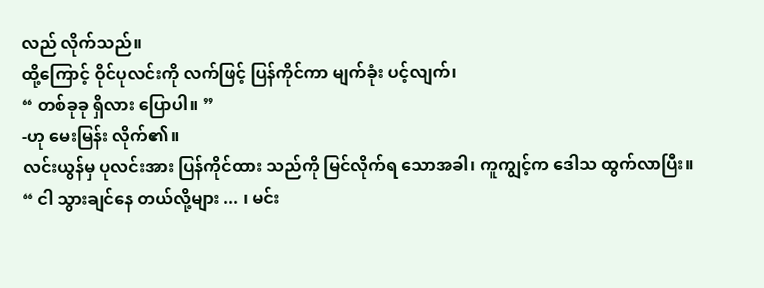လည် လိုက်သည်။
ထို့ကြောင့် ဝိုင်ပုလင်းကို လက်ဖြင့် ပြန်ကိုင်ကာ မျက်ခုံး ပင့်လျက်၊
“ တစ်ခုခု ရှိလား ပြောပါ။ ”
-ဟု မေးမြန်း လိုက်၏။
လင်းယွန်မှ ပုလင်းအား ပြန်ကိုင်ထား သည်ကို မြင်လိုက်ရ သောအခါ၊ ကူကျွင့်က ဒေါသ ထွက်လာပြီး။
“ ငါ သွားချင်နေ တယ်လို့များ ... ၊ မင်း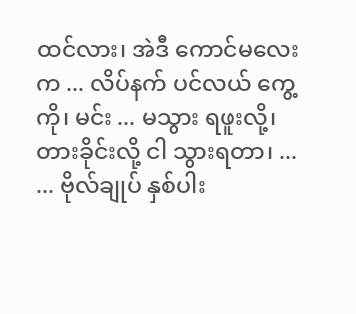ထင်လား၊ အဲဒီ ကောင်မလေးက ... လိပ်နက် ပင်လယ် ကွေ့ကို၊ မင်း ... မသွား ရဖူးလို့၊ တားခိုင်းလို့ ငါ သွားရတာ၊ ...
... ဗိုလ်ချုပ် နှစ်ပါး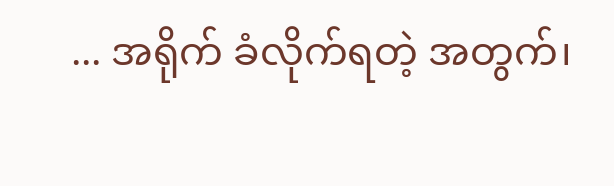... အရိုက် ခံလိုက်ရတဲ့ အတွက်၊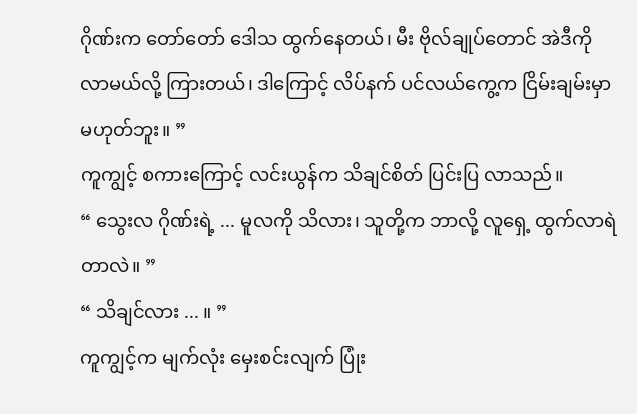ဂိုဏ်းက တော်တော် ဒေါသ ထွက်နေတယ်၊ မီး ဗိုလ်ချုပ်တောင် အဲဒီကို လာမယ်လို့ ကြားတယ်၊ ဒါကြောင့် လိပ်နက် ပင်လယ်ကွေ့က ငြိမ်းချမ်းမှာ မဟုတ်ဘူး။ ”
ကူကျွင့် စကားကြောင့် လင်းယွန်က သိချင်စိတ် ပြင်းပြ လာသည်။
“ သွေးလ ဂိုဏ်းရဲ့ ... မူလကို သိလား၊ သူတို့က ဘာလို့ လူရှေ့ ထွက်လာရဲ တာလဲ။ ”
“ သိချင်လား ... ။ ”
ကူကျွင့်က မျက်လုံး မှေးစင်းလျက် ပြုံး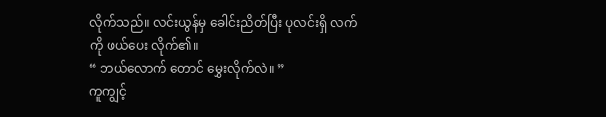လိုက်သည်။ လင်းယွန်မှ ခေါင်းညိတ်ပြီး ပုလင်းရှိ လက်ကို ဖယ်ပေး လိုက်၏။
“ ဘယ်လောက် တောင် မွှေးလိုက်လဲ။ ”
ကူကျွင့်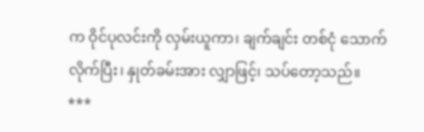က ဝိုင်ပုလင်းကို လှမ်းယူကာ၊ ချက်ချင်း တစ်ငုံ သောက်လိုက်ပြီး၊ နှုတ်ခမ်းအား လျှာဖြင့်၊ သပ်တော့သည်။
***